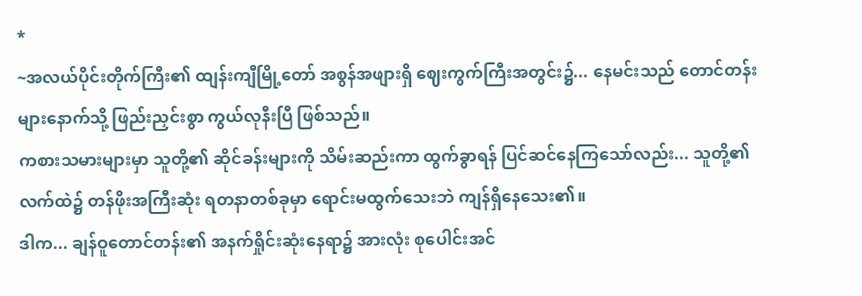*
~အလယ်ပိုင်းတိုက်ကြီး၏ ထျန်းကျီမြို့တော် အစွန်အဖျားရှိ ဈေးကွက်ကြီးအတွင်း၌... နေမင်းသည် တောင်တန်းများနောက်သို့ ဖြည်းညှင်းစွာ ကွယ်လုနီးပြီ ဖြစ်သည်။
ကစားသမားများမှာ သူတို့၏ ဆိုင်ခန်းများကို သိမ်းဆည်းကာ ထွက်ခွာရန် ပြင်ဆင်နေကြသော်လည်း... သူတို့၏ လက်ထဲ၌ တန်ဖိုးအကြီးဆုံး ရတနာတစ်ခုမှာ ရောင်းမထွက်သေးဘဲ ကျန်ရှိနေသေး၏။
ဒါက... ချန်ဝူတောင်တန်း၏ အနက်ရှိုင်းဆုံးနေရာ၌ အားလုံး စုပေါင်းအင်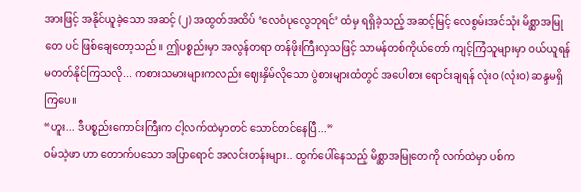အားဖြင့် အနိုင်ယူခဲ့သော အဆင့် (၂) အထွတ်အထိပ် ‘လေဝံပုလွေဘုရင်’ ထံမှ ရရှိခဲ့သည့် အဆင့်မြင့် လေစွမ်းအင်သုံး မိစ္ဆာအမြုတေ ပင် ဖြစ်ချေတော့သည်။ ဤပစ္စည်းမှာ အလွန်တရာ တန်ဖိုးကြီးလှသဖြင့် သာမန်တစ်ကိုယ်တော် ကျင့်ကြံသူများမှာ ဝယ်ယူရန် မတတ်နိုင်ကြသလို... ကစားသမားများကလည်း ဈေးနှိမ်လိုသော ပွဲစားများထံတွင် အပေါစား ရောင်းချရန် လုံးဝ (လုံးဝ) ဆန္ဒမရှိကြပေ။
“ဟူး... ဒီပစ္စည်းကောင်းကြီးက ငါ့လက်ထဲမှာတင် သောင်တင်နေပြီ...”
ဝမ်သဲ့ဖာ ဟာ တောက်ပသော အပြာရောင် အလင်းတန်းများ.. ထွက်ပေါ်နေသည့် မိစ္ဆာအမြုတေကို လက်ထဲမှာ ပစ်က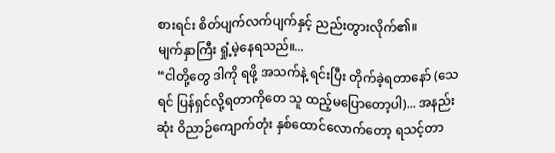စားရင်း စိတ်ပျက်လက်ပျက်နှင့် ညည်းတွားလိုက်၏။
မျက်နှာကြီး ရှုံ့မဲ့နေရသည်။...
“ငါတို့တွေ ဒါကို ရဖို့ အသက်နဲ့ ရင်းပြီး တိုက်ခဲ့ရတာနော် (သေရင် ပြန်ရှင်လို့ရတာကိုတေ သူ ထည့်မပြောတော့ပါ)... အနည်းဆုံး ဝိညာဉ်ကျောက်တုံး နှစ်ထောင်လောက်တော့ ရသင့်တာ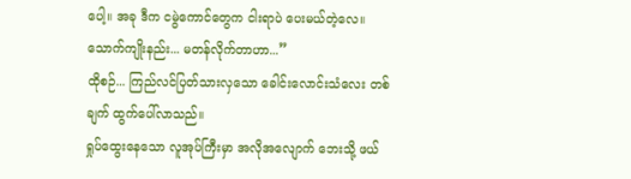ပေါ့။ အခု ဒီက ငမွဲကောင်တွေက ငါးရာပဲ ပေးမယ်တဲ့လေ။ သောက်ကျိုးနည်း... မတန်လိုက်တာဟာ...”
ထိုစဉ်... ကြည်လင်ပြတ်သားလှသော ခေါင်းလောင်းသံလေး တစ်ချက် ထွက်ပေါ်လာသည်။
ရှုပ်ထွေးနေသော လူအုပ်ကြီးမှာ အလိုအလျောက် ဘေးသို့ ဖယ်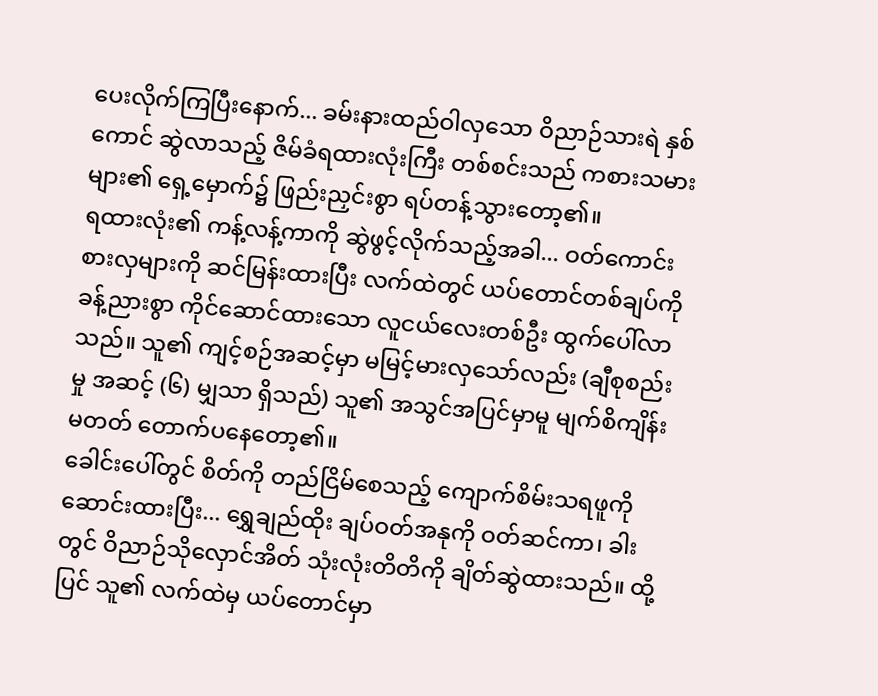ပေးလိုက်ကြပြီးနောက်... ခမ်းနားထည်ဝါလှသော ဝိညာဉ်သားရဲ နှစ်ကောင် ဆွဲလာသည့် ဇိမ်ခံရထားလုံးကြီး တစ်စင်းသည် ကစားသမားများ၏ ရှေ့မှောက်၌ ဖြည်းညှင်းစွာ ရပ်တန့်သွားတော့၏။
ရထားလုံး၏ ကန့်လန့်ကာကို ဆွဲဖွင့်လိုက်သည့်အခါ... ဝတ်ကောင်းစားလှများကို ဆင်မြန်းထားပြီး လက်ထဲတွင် ယပ်တောင်တစ်ချပ်ကို ခန့်ညားစွာ ကိုင်ဆောင်ထားသော လူငယ်လေးတစ်ဦး ထွက်ပေါ်လာသည်။ သူ၏ ကျင့်စဉ်အဆင့်မှာ မမြင့်မားလှသော်လည်း (ချီစုစည်းမှု အဆင့် (၆) မျှသာ ရှိသည်) သူ၏ အသွင်အပြင်မှာမူ မျက်စိကျိန်းမတတ် တောက်ပနေတော့၏။
ခေါင်းပေါ်တွင် စိတ်ကို တည်ငြိမ်စေသည့် ကျောက်စိမ်းသရဖူကို ဆောင်းထားပြီး... ရွှေချည်ထိုး ချပ်ဝတ်အနုကို ဝတ်ဆင်ကာ၊ ခါးတွင် ဝိညာဉ်သိုလှောင်အိတ် သုံးလုံးတိတိကို ချိတ်ဆွဲထားသည်။ ထို့ပြင် သူ၏ လက်ထဲမှ ယပ်တောင်မှာ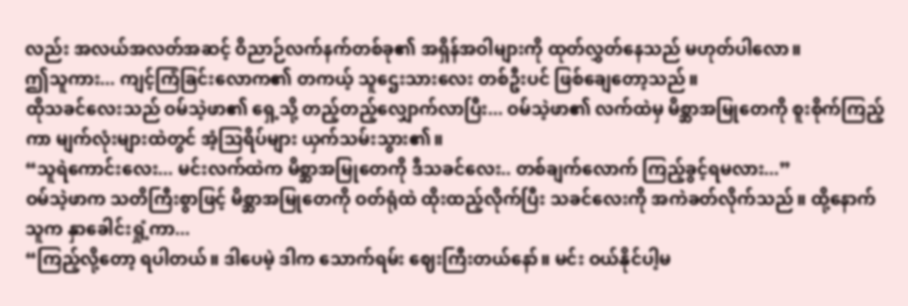လည်း အလယ်အလတ်အဆင့် ဝိညာဉ်လက်နက်တစ်ခု၏ အရှိန်အဝါများကို ထုတ်လွှတ်နေသည် မဟုတ်ပါလော။
ဤသူကား... ကျင့်ကြံခြင်းလောက၏ တကယ့် သူဌေးသားလေး တစ်ဦးပင် ဖြစ်ချေတော့သည်။
ထိုသခင်လေးသည် ဝမ်သဲ့ဖာ၏ ရှေ့သို့ တည့်တည့်လျှောက်လာပြီး... ဝမ်သဲ့ဖာ၏ လက်ထဲမှ မိစ္ဆာအမြုတေကို စူးစိုက်ကြည့်ကာ မျက်လုံးများထဲတွင် အံ့သြရိပ်များ ယှက်သမ်းသွား၏။
“သူရဲကောင်းလေး... မင်းလက်ထဲက မိစ္ဆာအမြုတေကို ဒီသခင်လေး.. တစ်ချက်လောက် ကြည့်ခွင့်ရမလား...”
ဝမ်သဲ့ဖာက သတိကြီးစွာဖြင့် မိစ္ဆာအမြုတေကို ဝတ်ရုံထဲ ထိုးထည့်လိုက်ပြီး သခင်လေးကို အကဲခတ်လိုက်သည်။ ထို့နောက် သူက နှာခေါင်းရှုံ့ကာ...
“ကြည့်လို့တော့ ရပါတယ်။ ဒါပေမဲ့ ဒါက သောက်ရမ်း ဈေးကြီးတယ်နော်။ မင်း ဝယ်နိုင်ပါ့မ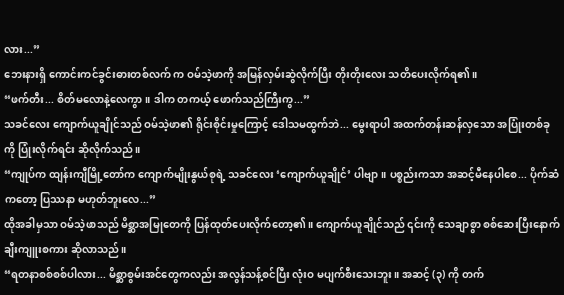လား...”
ဘေးနားရှိ ကောင်းကင်ခွင်းဓားတစ်လက် က ဝမ်သဲ့ဖာကို အမြန်လှမ်းဆွဲလိုက်ပြီး တိုးတိုးလေး သတိပေးလိုက်ရ၏။
“ဖက်တီး... စိတ်မလောနဲ့လေကွာ။ ဒါက တကယ့် ဖောက်သည်ကြီးကွ...”
သခင်လေး ကျောက်ယူချိုင်သည် ဝမ်သဲ့ဖာ၏ ရိုင်းစိုင်းမှုကြောင့် ဒေါသမထွက်ဘဲ... မွေးရာပါ အထက်တန်းဆန်လှသော အပြုံးတစ်ခုကို ပြုံးလိုက်ရင်း ဆိုလိုက်သည်။
“ကျုပ်က ထျန်းကျီမြို့တော်က ကျောက်မျိုးနွယ်စုရဲ့ သခင်လေး ‘ကျောက်ယူချိုင်’ ပါဗျာ။ ပစ္စည်းကသာ အဆင့်မီနေပါစေ... ပိုက်ဆံကတော့ ပြဿနာ မဟုတ်ဘူးလေ...”
ထိုအခါမှသာ ဝမ်သဲ့ဖာသည် မိစ္ဆာအမြုတေကို ပြန်ထုတ်ပေးလိုက်တော့၏။ ကျောက်ယူချိုင်သည် ၎င်းကို သေချာစွာ စစ်ဆေးပြီးနောက် ချီးကျူးစကား ဆိုလာသည်။
“ရတနာစစ်စစ်ပါလား... မိစ္ဆာစွမ်းအင်တွေကလည်း အလွန်သန့်စင်ပြီး လုံးဝ မပျက်စီးသေးဘူး။ အဆင့် (၃) ကို တက်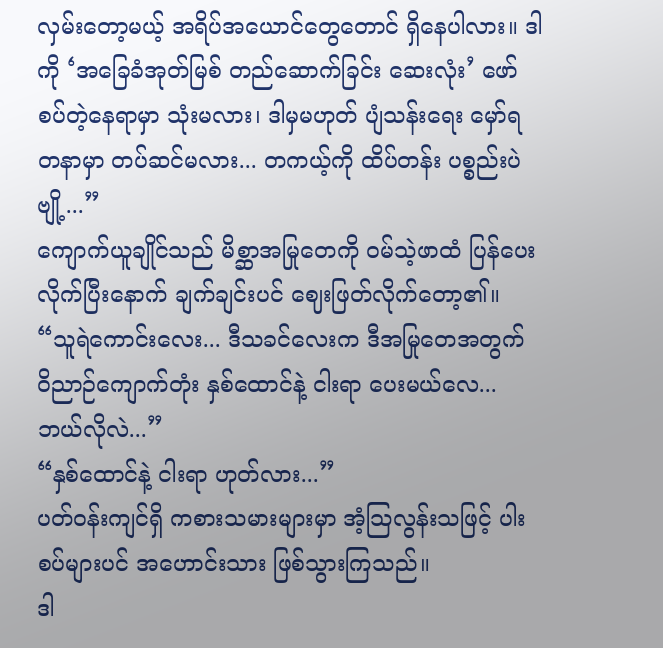လှမ်းတော့မယ့် အရိပ်အယောင်တွေတောင် ရှိနေပါလား။ ဒါကို ‘အခြေခံအုတ်မြစ် တည်ဆောက်ခြင်း ဆေးလုံး’ ဖော်စပ်တဲ့နေရာမှာ သုံးမလား၊ ဒါမှမဟုတ် ပျံသန်းရေး မှော်ရတနာမှာ တပ်ဆင်မလား... တကယ့်ကို ထိပ်တန်း ပစ္စည်းပဲဗျို့...”
ကျောက်ယူချိုင်သည် မိစ္ဆာအမြုတေကို ဝမ်သဲ့ဖာထံ ပြန်ပေးလိုက်ပြီးနောက် ချက်ချင်းပင် ဈေးဖြတ်လိုက်တော့၏။
“သူရဲကောင်းလေး... ဒီသခင်လေးက ဒီအမြုတေအတွက် ဝိညာဉ်ကျောက်တုံး နှစ်ထောင်နဲ့ ငါးရာ ပေးမယ်လေ... ဘယ်လိုလဲ...”
“နှစ်ထောင်နဲ့ ငါးရာ ဟုတ်လား...”
ပတ်ဝန်းကျင်ရှိ ကစားသမားများမှာ အံ့သြလွန်းသဖြင့် ပါးစပ်များပင် အဟောင်းသား ဖြစ်သွားကြသည်။
ဒါ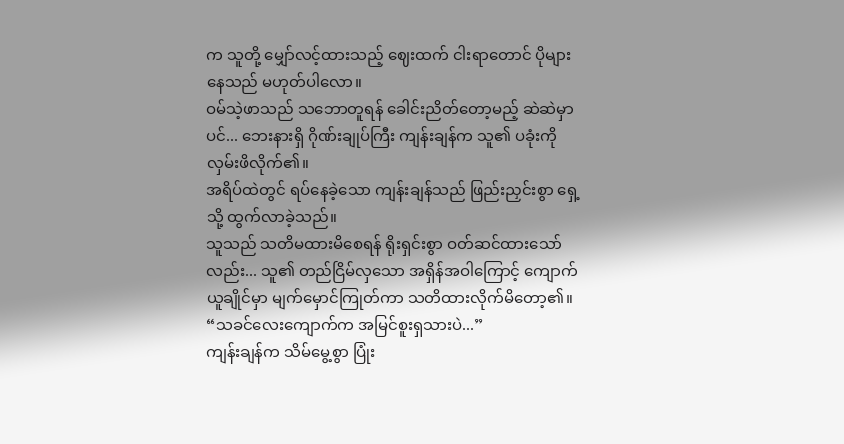က သူတို့ မျှော်လင့်ထားသည့် ဈေးထက် ငါးရာတောင် ပိုများနေသည် မဟုတ်ပါလော။
ဝမ်သဲ့ဖာသည် သဘောတူရန် ခေါင်းညိတ်တော့မည့် ဆဲဆဲမှာပင်... ဘေးနားရှိ ဂိုဏ်းချုပ်ကြီး ကျန်းချန်က သူ၏ ပခုံးကို လှမ်းဖိလိုက်၏။
အရိပ်ထဲတွင် ရပ်နေခဲ့သော ကျန်းချန်သည် ဖြည်းညှင်းစွာ ရှေ့သို့ ထွက်လာခဲ့သည်။
သူသည် သတိမထားမိစေရန် ရိုးရှင်းစွာ ဝတ်ဆင်ထားသော်လည်း... သူ၏ တည်ငြိမ်လှသော အရှိန်အဝါကြောင့် ကျောက်ယူချိုင်မှာ မျက်မှောင်ကြုတ်ကာ သတိထားလိုက်မိတော့၏။
“သခင်လေးကျောက်က အမြင်စူးရှသားပဲ...”
ကျန်းချန်က သိမ်မွေ့စွာ ပြုံး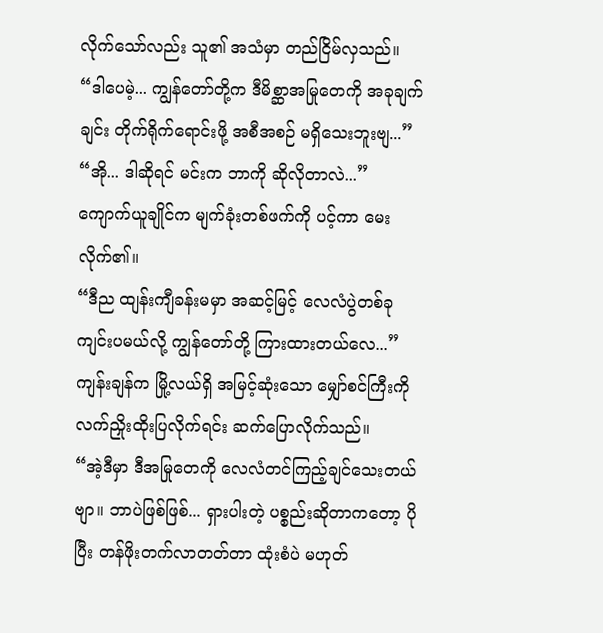လိုက်သော်လည်း သူ၏ အသံမှာ တည်ငြိမ်လှသည်။
“ဒါပေမဲ့... ကျွန်တော်တို့က ဒီမိစ္ဆာအမြုတေကို အခုချက်ချင်း တိုက်ရိုက်ရောင်းဖို့ အစီအစဉ် မရှိသေးဘူးဗျ...”
“အို... ဒါဆိုရင် မင်းက ဘာကို ဆိုလိုတာလဲ...”
ကျောက်ယူချိုင်က မျက်ခုံးတစ်ဖက်ကို ပင့်ကာ မေးလိုက်၏။
“ဒီည ထျန်းကျီခန်းမမှာ အဆင့်မြင့် လေလံပွဲတစ်ခု ကျင်းပမယ်လို့ ကျွန်တော်တို့ ကြားထားတယ်လေ...”
ကျန်းချန်က မြို့လယ်ရှိ အမြင့်ဆုံးသော မျှော်စင်ကြီးကို လက်ညှိုးထိုးပြလိုက်ရင်း ဆက်ပြောလိုက်သည်။
“အဲ့ဒီမှာ ဒီအမြုတေကို လေလံတင်ကြည့်ချင်သေးတယ်ဗျာ။ ဘာပဲဖြစ်ဖြစ်... ရှားပါးတဲ့ ပစ္စည်းဆိုတာကတော့ ပိုပြီး တန်ဖိုးတက်လာတတ်တာ ထုံးစံပဲ မဟုတ်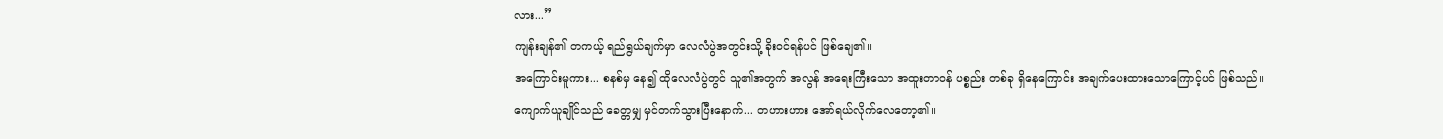လား...”
ကျန်းချန်၏ တကယ့် ရည်ရွယ်ချက်မှာ လေလံပွဲအတွင်းသို့ ခိုးဝင်ရန်ပင် ဖြစ်ချေ၏။
အကြောင်းမူကား... စနစ်မှ နေ၍ ထိုလေလံပွဲတွင် သူ၏အတွက် အလွန် အရေးကြီးသော အထူးတာဝန် ပစ္စည်း တစ်ခု ရှိနေကြောင်း အချက်ပေးထားသောကြောင့်ပင် ဖြစ်သည်။
ကျောက်ယူချိုင်သည် ခေတ္တမျှ မှင်တက်သွားပြီးနောက်... တဟားဟား အော်ရယ်လိုက်လေတော့၏။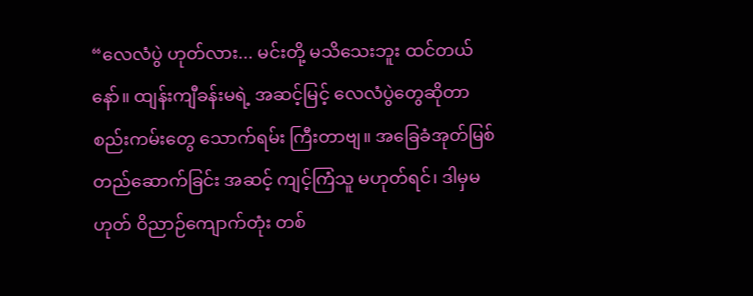“လေလံပွဲ ဟုတ်လား... မင်းတို့ မသိသေးဘူး ထင်တယ်နော်။ ထျန်းကျီခန်းမရဲ့ အဆင့်မြင့် လေလံပွဲတွေဆိုတာ စည်းကမ်းတွေ သောက်ရမ်း ကြီးတာဗျ။ အခြေခံအုတ်မြစ် တည်ဆောက်ခြင်း အဆင့် ကျင့်ကြံသူ မဟုတ်ရင်၊ ဒါမှမဟုတ် ဝိညာဉ်ကျောက်တုံး တစ်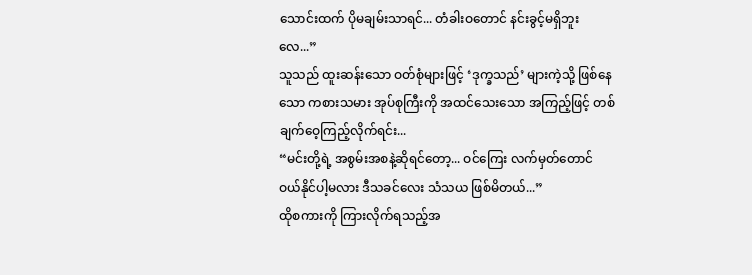သောင်းထက် ပိုမချမ်းသာရင်... တံခါးဝတောင် နင်းခွင့်မရှိဘူးလေ...”
သူသည် ထူးဆန်းသော ဝတ်စုံများဖြင့် ‘ဒုက္ခသည်’ များကဲ့သို့ ဖြစ်နေသော ကစားသမား အုပ်စုကြီးကို အထင်သေးသော အကြည့်ဖြင့် တစ်ချက်ဝေ့ကြည့်လိုက်ရင်း...
“မင်းတို့ရဲ့ အစွမ်းအစနဲ့ဆိုရင်တော့... ဝင်ကြေး လက်မှတ်တောင် ဝယ်နိုင်ပါ့မလား ဒီသခင်လေး သံသယ ဖြစ်မိတယ်...”
ထိုစကားကို ကြားလိုက်ရသည့်အ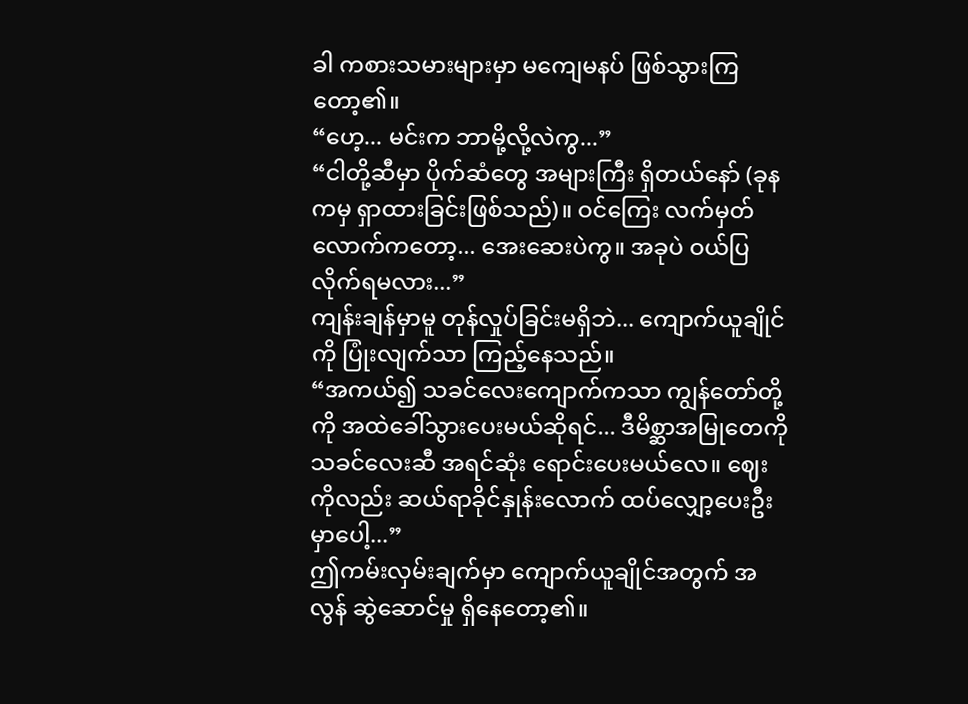ခါ ကစားသမားများမှာ မကျေမနပ် ဖြစ်သွားကြတော့၏။
“ဟေ့... မင်းက ဘာမို့လို့လဲကွ...”
“ငါတို့ဆီမှာ ပိုက်ဆံတွေ အများကြီး ရှိတယ်နော် (ခုနကမှ ရှာထားခြင်းဖြစ်သည်)။ ဝင်ကြေး လက်မှတ်လောက်ကတော့... အေးဆေးပဲကွ။ အခုပဲ ဝယ်ပြလိုက်ရမလား...”
ကျန်းချန်မှာမူ တုန်လှုပ်ခြင်းမရှိဘဲ... ကျောက်ယူချိုင်ကို ပြုံးလျက်သာ ကြည့်နေသည်။
“အကယ်၍ သခင်လေးကျောက်ကသာ ကျွန်တော်တို့ကို အထဲခေါ်သွားပေးမယ်ဆိုရင်... ဒီမိစ္ဆာအမြုတေကို သခင်လေးဆီ အရင်ဆုံး ရောင်းပေးမယ်လေ။ ဈေးကိုလည်း ဆယ်ရာခိုင်နှုန်းလောက် ထပ်လျှော့ပေးဦးမှာပေါ့...”
ဤကမ်းလှမ်းချက်မှာ ကျောက်ယူချိုင်အတွက် အလွန် ဆွဲဆောင်မှု ရှိနေတော့၏။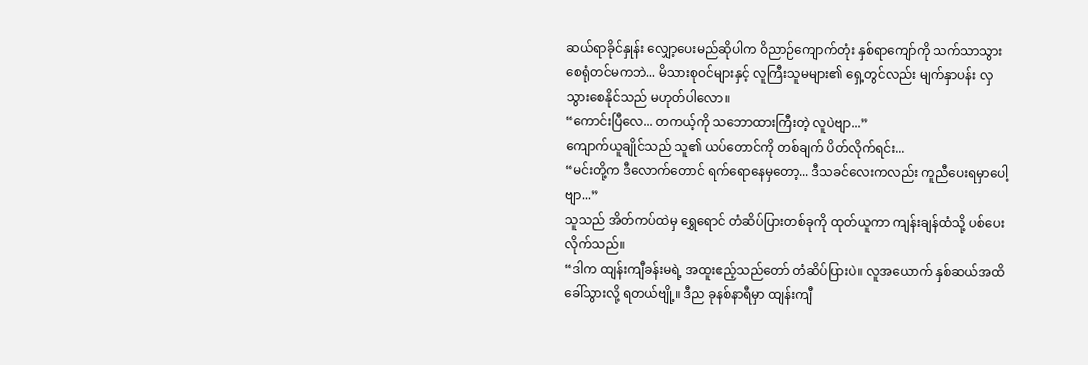ဆယ်ရာခိုင်နှုန်း လျှော့ပေးမည်ဆိုပါက ဝိညာဉ်ကျောက်တုံး နှစ်ရာကျော်ကို သက်သာသွားစေရုံတင်မကဘဲ... မိသားစုဝင်များနှင့် လူကြီးသူမများ၏ ရှေ့တွင်လည်း မျက်နှာပန်း လှသွားစေနိုင်သည် မဟုတ်ပါလော။
“ကောင်းပြီလေ... တကယ့်ကို သဘောထားကြီးတဲ့ လူပဲဗျာ...”
ကျောက်ယူချိုင်သည် သူ၏ ယပ်တောင်ကို တစ်ချက် ပိတ်လိုက်ရင်း...
“မင်းတို့က ဒီလောက်တောင် ရက်ရောနေမှတော့... ဒီသခင်လေးကလည်း ကူညီပေးရမှာပေါ့ဗျာ...”
သူသည် အိတ်ကပ်ထဲမှ ရွှေရောင် တံဆိပ်ပြားတစ်ခုကို ထုတ်ယူကာ ကျန်းချန်ထံသို့ ပစ်ပေးလိုက်သည်။
“ဒါက ထျန်းကျီခန်းမရဲ့ အထူးဧည့်သည်တော် တံဆိပ်ပြားပဲ။ လူအယောက် နှစ်ဆယ်အထိ ခေါ်သွားလို့ ရတယ်ဗျို့။ ဒီည ခုနစ်နာရီမှာ ထျန်းကျီ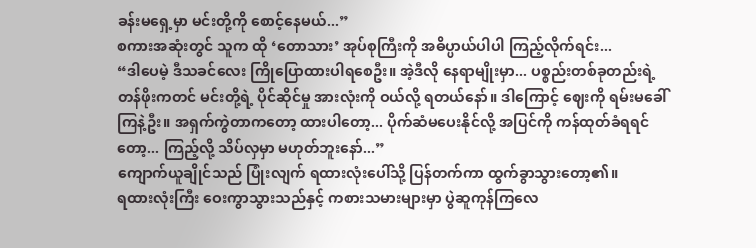ခန်းမရှေ့မှာ မင်းတို့ကို စောင့်နေမယ်...”
စကားအဆုံးတွင် သူက ထို ‘တောသား’ အုပ်စုကြီးကို အဓိပ္ပာယ်ပါပါ ကြည့်လိုက်ရင်း...
“ဒါပေမဲ့ ဒီသခင်လေး ကြိုပြောထားပါရစေဦး။ အဲ့ဒီလို နေရာမျိုးမှာ... ပစ္စည်းတစ်ခုတည်းရဲ့ တန်ဖိုးကတင် မင်းတို့ရဲ့ ပိုင်ဆိုင်မှု အားလုံးကို ဝယ်လို့ ရတယ်နော်။ ဒါကြောင့် ဈေးကို ရမ်းမခေါ်ကြနဲ့ဦး။ အရှက်ကွဲတာကတော့ ထားပါတော့... ပိုက်ဆံမပေးနိုင်လို့ အပြင်ကို ကန်ထုတ်ခံရရင်တော့... ကြည့်လို့ သိပ်လှမှာ မဟုတ်ဘူးနော်...”
ကျောက်ယူချိုင်သည် ပြုံးလျက် ရထားလုံးပေါ်သို့ ပြန်တက်ကာ ထွက်ခွာသွားတော့၏။
ရထားလုံးကြီး ဝေးကွာသွားသည်နှင့် ကစားသမားများမှာ ပွဲဆူကုန်ကြလေ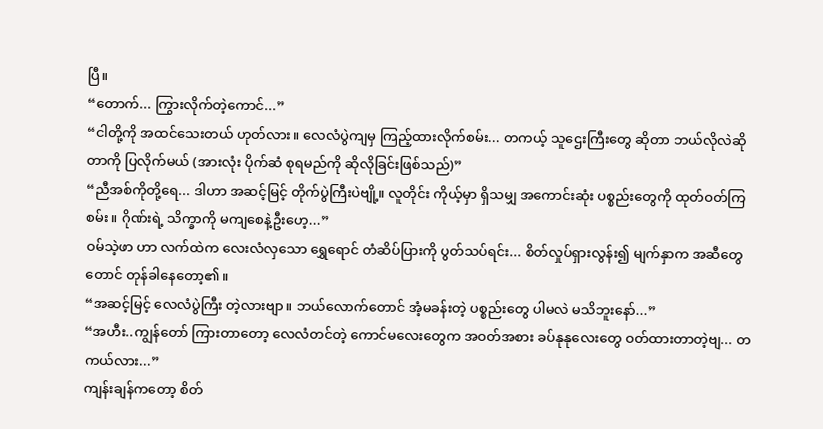ပြီ။
“တောက်... ကြွားလိုက်တဲ့ကောင်...”
“ငါတို့ကို အထင်သေးတယ် ဟုတ်လား။ လေလံပွဲကျမှ ကြည့်ထားလိုက်စမ်း... တကယ့် သူဌေးကြီးတွေ ဆိုတာ ဘယ်လိုလဲဆိုတာကို ပြလိုက်မယ် (အားလုံး ပိုက်ဆံ စုရမည်ကို ဆိုလိုခြင်းဖြစ်သည်)”
“ညီအစ်ကိုတို့ရေ... ဒါဟာ အဆင့်မြင့် တိုက်ပွဲကြီးပဲဗျို့။ လူတိုင်း ကိုယ့်မှာ ရှိသမျှ အကောင်းဆုံး ပစ္စည်းတွေကို ထုတ်ဝတ်ကြစမ်း။ ဂိုဏ်းရဲ့ သိက္ခာကို မကျစေနဲ့ဦးဟေ့...”
ဝမ်သဲ့ဖာ ဟာ လက်ထဲက လေးလံလှသော ရွှေရောင် တံဆိပ်ပြားကို ပွတ်သပ်ရင်း... စိတ်လှုပ်ရှားလွန်း၍ မျက်နှာက အဆီတွေတောင် တုန်ခါနေတော့၏။
“အဆင့်မြင့် လေလံပွဲကြီး တဲ့လားဗျာ။ ဘယ်လောက်တောင် အံ့မခန်းတဲ့ ပစ္စည်းတွေ ပါမလဲ မသိဘူးနော်...”
“အဟီး..ကျွန်တော် ကြားတာတော့ လေလံတင်တဲ့ ကောင်မလေးတွေက အဝတ်အစား ခပ်နုနုလေးတွေ ဝတ်ထားတာတဲ့ဗျ... တကယ်လား...”
ကျန်းချန်ကတော့ စိတ်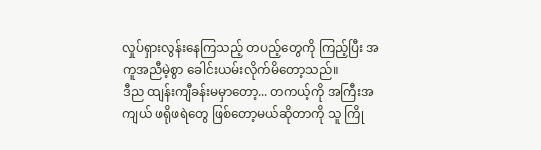လှုပ်ရှားလွန်းနေကြသည့် တပည့်တွေကို ကြည့်ပြီး အကူအညီမဲ့စွာ ခေါင်းယမ်းလိုက်မိတော့သည်။
ဒီည ထျန်းကျီခန်းမမှာတော့... တကယ့်ကို အကြီးအကျယ် ဖရိုဖရဲတွေ ဖြစ်တော့မယ်ဆိုတာကို သူ ကြို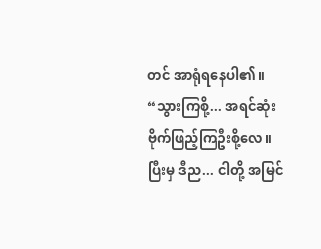တင် အာရုံရနေပါ၏။
“သွားကြစို့... အရင်ဆုံး ဗိုက်ဖြည့်ကြဦးစို့လေ။ ပြီးမှ ဒီည... ငါတို့ အမြင်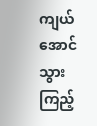ကျယ်အောင် သွားကြည့်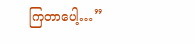ကြတာပေါ့…”